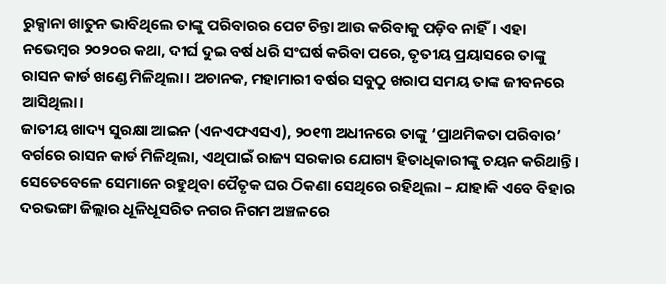ରୁକ୍ସାନା ଖାତୁନ ଭାବିଥିଲେ ତାଙ୍କୁ ପରିବାରର ପେଟ ଚିନ୍ତା ଆଉ କରିବାକୁ ପଡ଼ିବ ନାହିଁ। ଏହା ନଭେମ୍ବର ୨୦୨୦ର କଥା, ଦୀର୍ଘ ଦୁଇ ବର୍ଷ ଧରି ସଂଘର୍ଷ କରିବା ପରେ, ତୃତୀୟ ପ୍ରୟାସରେ ତାଙ୍କୁ ରାସନ କାର୍ଡ ଖଣ୍ଡେ ମିଳିଥିଲା। ଅଚାନକ, ମହାମାରୀ ବର୍ଷର ସବୁଠୁ ଖରାପ ସମୟ ତାଙ୍କ ଜୀବନରେ ଆସିଥିଲା।
ଜାତୀୟ ଖାଦ୍ୟ ସୁରକ୍ଷା ଆଇନ (ଏନଏଫଏସଏ), ୨୦୧୩ ଅଧୀନରେ ତାଙ୍କୁ ‘ପ୍ରାଥମିକତା ପରିବାର’ ବର୍ଗରେ ରାସନ କାର୍ଡ ମିଳିଥିଲା, ଏଥିପାଇଁ ରାଜ୍ୟ ସରକାର ଯୋଗ୍ୟ ହିତାଧିକାରୀଙ୍କୁ ଚୟନ କରିଥାନ୍ତି।
ସେତେବେଳେ ସେମାନେ ରହୁଥିବା ପୈତୃକ ଘର ଠିକଣା ସେଥିରେ ରହିଥିଲା – ଯାହାକି ଏବେ ବିହାର ଦରଭଙ୍ଗା ଜିଲ୍ଲାର ଧୂଳିଧୂସରିତ ନଗର ନିଗମ ଅଞ୍ଚଳରେ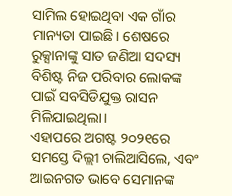ସାମିଲ ହୋଇଥିବା ଏକ ଗାଁର ମାନ୍ୟତା ପାଇଛି। ଶେଷରେ ରୁକ୍ସାନାଙ୍କୁ ସାତ ଜଣିଆ ସଦସ୍ୟ ବିଶିଷ୍ଟ ନିଜ ପରିବାର ଲୋକଙ୍କ ପାଇଁ ସବସିଡିଯୁକ୍ତ ରାସନ ମିଳିଯାଇଥିଲା।
ଏହାପରେ ଅଗଷ୍ଟ ୨୦୨୧ରେ ସମସ୍ତେ ଦିଲ୍ଲୀ ଚାଲିଆସିଲେ, ଏବଂ ଆଇନଗତ ଭାବେ ସେମାନଙ୍କ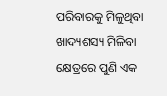ପରିବାରକୁ ମିଳୁଥିବା ଖାଦ୍ୟଶସ୍ୟ ମିଳିବା କ୍ଷେତ୍ରରେ ପୁଣି ଏକ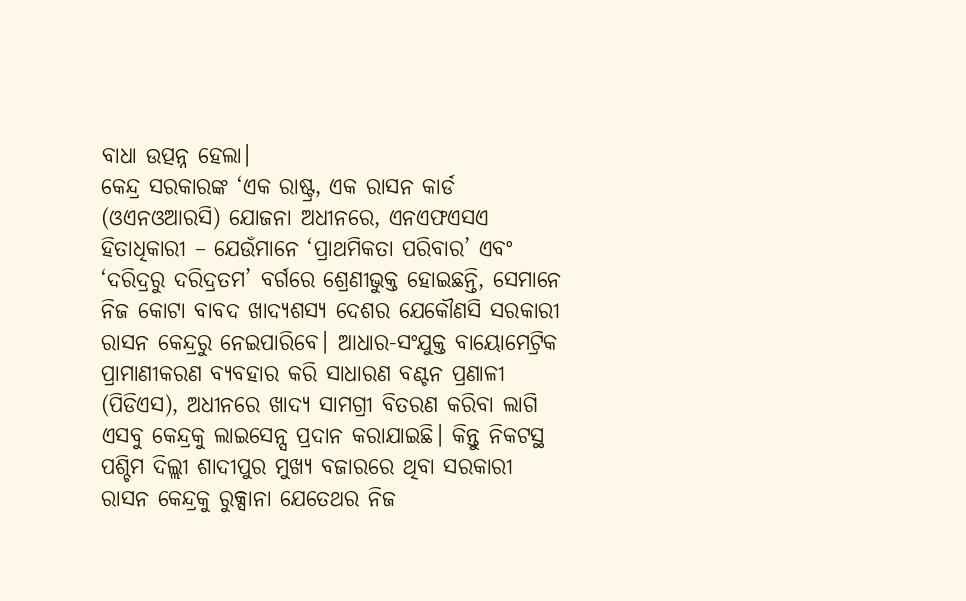ବାଧା ଉତ୍ପନ୍ନ ହେଲା।
କେନ୍ଦ୍ର ସରକାରଙ୍କ ‘ଏକ ରାଷ୍ଟ୍ର, ଏକ ରାସନ କାର୍ଡ (ଓଏନଓଆରସି) ଯୋଜନା ଅଧୀନରେ, ଏନଏଫଏସଏ ହିତାଧିକାରୀ – ଯେଉଁମାନେ ‘ପ୍ରାଥମିକତା ପରିବାର’ ଏବଂ ‘ଦରିଦ୍ରରୁ ଦରିଦ୍ରତମ’ ବର୍ଗରେ ଶ୍ରେଣୀଭୁକ୍ତ ହୋଇଛନ୍ତି, ସେମାନେ ନିଜ କୋଟା ବାବଦ ଖାଦ୍ୟଶସ୍ୟ ଦେଶର ଯେକୌଣସି ସରକାରୀ ରାସନ କେନ୍ଦ୍ରରୁ ନେଇପାରିବେ। ଆଧାର-ସଂଯୁକ୍ତ ବାୟୋମେଟ୍ରିକ ପ୍ରାମାଣୀକରଣ ବ୍ୟବହାର କରି ସାଧାରଣ ବଣ୍ଟନ ପ୍ରଣାଳୀ (ପିଡିଏସ), ଅଧୀନରେ ଖାଦ୍ୟ ସାମଗ୍ରୀ ବିତରଣ କରିବା ଲାଗି ଏସବୁ କେନ୍ଦ୍ରକୁ ଲାଇସେନ୍ସ ପ୍ରଦାନ କରାଯାଇଛି। କିନ୍ତୁ ନିକଟସ୍ଥ ପଶ୍ଚିମ ଦିଲ୍ଲୀ ଶାଦୀପୁର ମୁଖ୍ୟ ବଜାରରେ ଥିବା ସରକାରୀ ରାସନ କେନ୍ଦ୍ରକୁ ରୁକ୍ସାନା ଯେତେଥର ନିଜ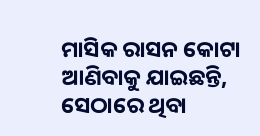ମାସିକ ରାସନ କୋଟା ଆଣିବାକୁ ଯାଇଛନ୍ତି, ସେଠାରେ ଥିବା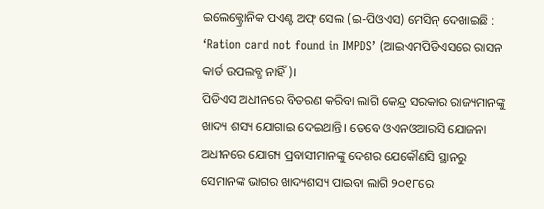ଇଲେକ୍ଟ୍ରୋନିକ ପଏଣ୍ଟ ଅଫ୍ ସେଲ (ଇ-ପିଓଏସ) ମେସିନ୍ ଦେଖାଇଛି : ‘Ration card not found in IMPDS’ (ଆଇଏମପିଡିଏସରେ ରାସନ କାର୍ଡ ଉପଲବ୍ଧ ନାହିଁ)।
ପିଡିଏସ ଅଧୀନରେ ବିତରଣ କରିବା ଲାଗି କେନ୍ଦ୍ର ସରକାର ରାଜ୍ୟମାନଙ୍କୁ ଖାଦ୍ୟ ଶସ୍ୟ ଯୋଗାଇ ଦେଇଥାନ୍ତି। ତେବେ ଓଏନଓଆରସି ଯୋଜନା ଅଧୀନରେ ଯୋଗ୍ୟ ପ୍ରବାସୀମାନଙ୍କୁ ଦେଶର ଯେକୌଣସି ସ୍ଥାନରୁ ସେମାନଙ୍କ ଭାଗର ଖାଦ୍ୟଶସ୍ୟ ପାଇବା ଲାଗି ୨୦୧୮ରେ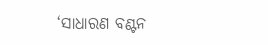‘ସାଧାରଣ ବଣ୍ଟନ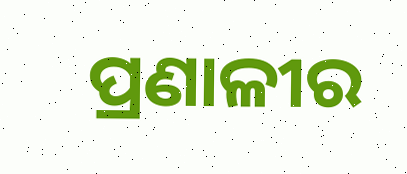ପ୍ରଣାଳୀର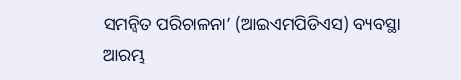ସମନ୍ୱିତ ପରିଚାଳନା’ (ଆଇଏମପିଡିଏସ) ବ୍ୟବସ୍ଥା ଆରମ୍ଭ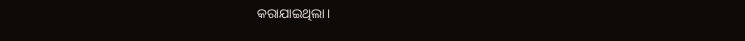କରାଯାଇଥିଲା।